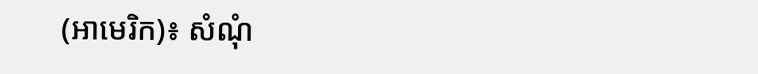(អាមេរិក)៖ សំណុំ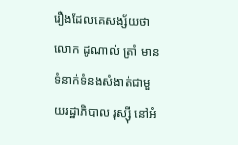រឿងដែលគេសង្ស័យថាលោក ដូណាល់ ត្រាំ មានទំនាក់ទំនងសំងាត់ជាមួយរដ្ឋាភិបាល រុស្ស៊ី នៅអំ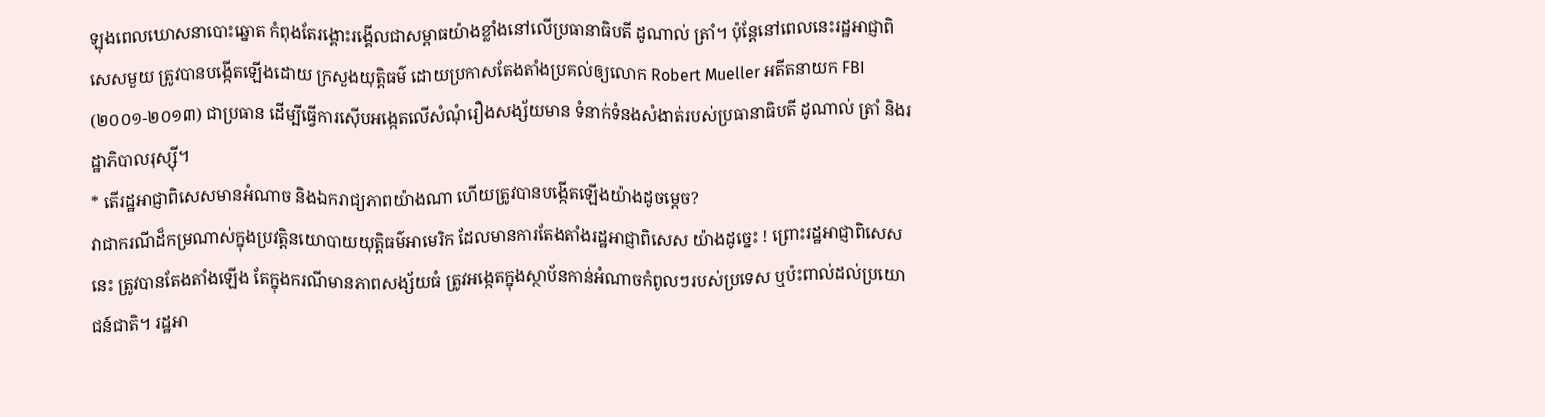ឡុងពេលឃោសនាបោះឆ្នោត កំពុងតែរង្គោះរង្គើលជាសម្ពាធយ៉ាងខ្លាំងនៅលើប្រធានាធិបតី ដូណាល់ ត្រាំ។ ប៉ុន្តែនៅពេលនេះរដ្ឋអាជ្ញាពិសេសមួយ ត្រូវបានបង្កើតឡើងដោយ ក្រសួងយុត្តិធម៌ ដោយប្រកាសតែងតាំងប្រគល់ឲ្យលោក Robert Mueller អតីតនាយក FBI (២០០១-២០១៣) ជាប្រធាន ដើម្បីធ្វើការស៊ើបអង្កេតលើសំណុំរឿងសង្ស័យមាន ទំនាក់ទំនងសំងាត់របស់ប្រធានាធិបតី ដូណាល់ ត្រាំ និងរដ្ឋាភិបាលរុស្ស៊ី។
* តើរដ្ឋអាជ្ញាពិសេសមានអំណាច និងឯករាជ្យភាពយ៉ាងណា ហើយត្រូវបានបង្កើតឡើងយ៉ាងដូចម្តេច?
វាជាករណីដ៏កម្រណាស់ក្នុងប្រវត្តិនយោបាយយុត្តិធម៌អាមេរិក ដែលមានការតែងតាំងរដ្ឋអាជ្ញាពិសេស យ៉ាងដូច្នេះ ! ព្រោះរដ្ឋអាជ្ញាពិសេសនេះ ត្រូវបានតែងតាំងឡើង តែក្នុងករណីមានភាពសង្ស័យធំ ត្រូវអង្កេតក្នុងស្ថាប័នកាន់អំណាចកំពូលៗរបស់ប្រទេស ឬប៉ះពាល់ដល់ប្រយោជន៍ជាតិ។ រដ្ឋអា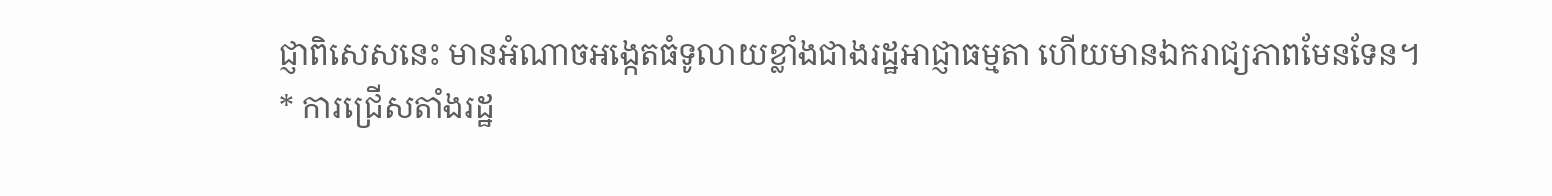ជ្ញាពិសេសនេះ មានអំណាចអង្កេតធំទូលាយខ្លាំងជាងរដ្ឋអាជ្ញាធម្មតា ហើយមានឯករាជ្យភាពមែនទែន។
* ការជ្រើសតាំងរដ្ឋ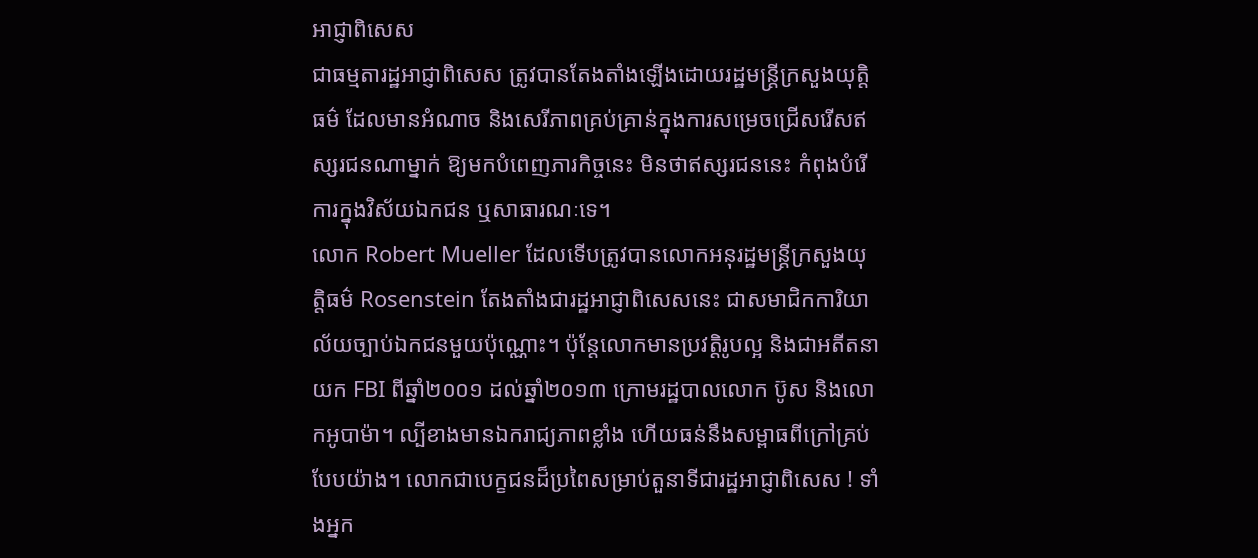អាជ្ញាពិសេស
ជាធម្មតារដ្ឋអាជ្ញាពិសេស ត្រូវបានតែងតាំងឡើងដោយរដ្ឋមន្ត្រីក្រសួងយុត្តិធម៌ ដែលមានអំណាច និងសេរីភាពគ្រប់គ្រាន់ក្នុងការសម្រេចជ្រើសរើសឥស្សរជនណាម្នាក់ ឱ្យមកបំពេញភារកិច្ចនេះ មិនថាឥស្សរជននេះ កំពុងបំរើការក្នុងវិស័យឯកជន ឬសាធារណៈទេ។
លោក Robert Mueller ដែលទើបត្រូវបានលោកអនុរដ្ឋមន្ត្រីក្រសួងយុត្តិធម៌ Rosenstein តែងតាំងជារដ្ឋអាជ្ញាពិសេសនេះ ជាសមាជិកការិយាល័យច្បាប់ឯកជនមួយប៉ុណ្ណោះ។ ប៉ុន្តែលោកមានប្រវត្តិរូបល្អ និងជាអតីតនាយក FBI ពីឆ្នាំ២០០១ ដល់ឆ្នាំ២០១៣ ក្រោមរដ្ឋបាលលោក ប៊ូស និងលោកអូបាម៉ា។ ល្បីខាងមានឯករាជ្យភាពខ្លាំង ហើយធន់នឹងសម្ពាធពីក្រៅគ្រប់បែបយ៉ាង។ លោកជាបេក្ខជនដ៏ប្រពៃសម្រាប់តួនាទីជារដ្ឋអាជ្ញាពិសេស ! ទាំងអ្នក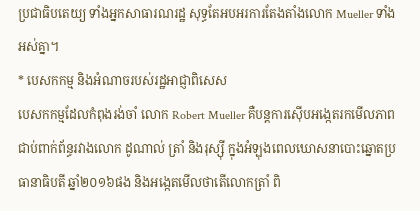ប្រជាធិបតេយ្យ ទាំងអ្នកសាធារណរដ្ឋ សុទ្ធតែអបអរការតែងតាំងលោក Mueller ទាំងអស់គ្នា។
* បេសកកម្ម និងអំណាចរបស់រដ្ឋអាជ្ញាពិសេស
បេសកកម្មដែលកំពុងរង់ចាំ លោក Robert Mueller គឺបន្តការស៊ើបអង្កេតរកមើលភាពជាប់ពាក់ព័ន្ធរវាងលោក ដូណាល់ ត្រាំ និងរុស្ស៊ី ក្នុងអំឡុងពេលឃោសនាបោះឆ្នោតប្រធានាធិបតី ឆ្នាំ២០១៦ផង និងអង្កេតមើលថាតើលោកត្រាំ ពិ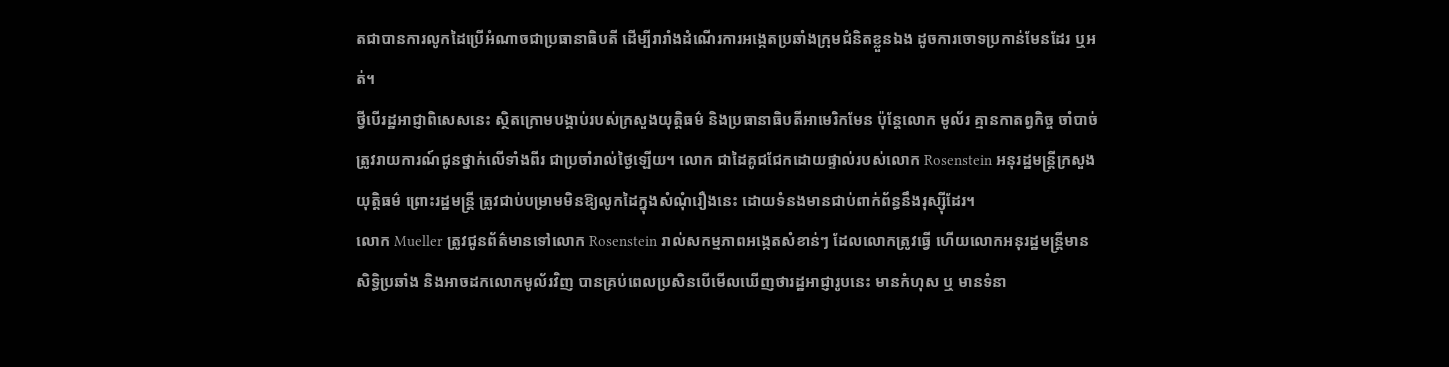តជាបានការលូកដៃប្រើអំណាចជាប្រធានាធិបតី ដើម្បីរារាំងដំណើរការអង្កេតប្រឆាំងក្រុមជំនិតខ្លួនឯង ដូចការចោទប្រកាន់មែនដែរ ឬអត់។
ថ្វីបើរដ្ឋអាជ្ញាពិសេសនេះ ស្ថិតក្រោមបង្គាប់របស់ក្រសួងយុត្តិធម៌ និងប្រធានាធិបតីអាមេរិកមែន ប៉ុន្តែលោក មូល័រ គ្មានកាតព្វកិច្ច ចាំបាច់ត្រូវរាយការណ៍ជូនថ្នាក់លើទាំងពីរ ជាប្រចាំរាល់ថ្ងៃឡើយ។ លោក ជាដៃគូជជែកដោយផ្ទាល់របស់លោក Rosenstein អនុរដ្ឋមន្ត្រីក្រសួងយុត្តិធម៌ ព្រោះរដ្ឋមន្ត្រី ត្រូវជាប់បម្រាមមិនឱ្យលូកដៃក្នុងសំណុំរឿងនេះ ដោយទំនងមានជាប់ពាក់ព័ន្ធនឹងរុស្ស៊ីដែរ។
លោក Mueller ត្រូវជូនព័ត៌មានទៅលោក Rosenstein រាល់សកម្មភាពអង្កេតសំខាន់ៗ ដែលលោកត្រូវធ្វើ ហើយលោកអនុរដ្ឋមន្ត្រីមានសិទ្ធិប្រឆាំង និងអាចដកលោកមូល័រវិញ បានគ្រប់ពេលប្រសិនបើមើលឃើញថារដ្ឋអាជ្ញារូបនេះ មានកំហុស ឬ មានទំនា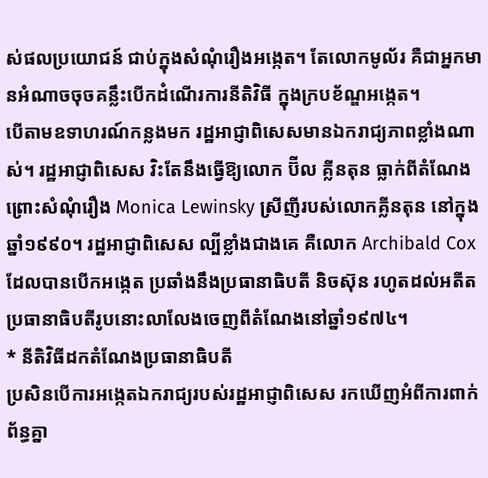ស់ផលប្រយោជន៍ ជាប់ក្នុងសំណុំរឿងអង្កេត។ តែលោកមូល័រ គឺជាអ្នកមានអំណាចចុចគន្លឹះបើកដំណើរការនីតិវិធី ក្នុងក្របខ័ណ្ឌអង្កេត។
បើតាមឧទាហរណ៍កន្លងមក រដ្ឋអាជ្ញាពិសេសមានឯករាជ្យភាពខ្លាំងណាស់។ រដ្ឋអាជ្ញាពិសេស វិះតែនឹងធ្វើឱ្យលោក ប៊ីល គ្លីនតុន ធ្លាក់ពីតំណែង ព្រោះសំណុំរឿង Monica Lewinsky ស្រីញីរបស់លោកគ្លីនតុន នៅក្នុងឆ្នាំ១៩៩០។ រដ្ឋអាជ្ញាពិសេស ល្បីខ្លាំងជាងគេ គឺលោក Archibald Cox ដែលបានបើកអង្កេត ប្រឆាំងនឹងប្រធានាធិបតី និចស៊ុន រហូតដល់អតីតប្រធានាធិបតីរូបនោះលាលែងចេញពីតំណែងនៅឆ្នាំ១៩៧៤។
* នីតិវិធីដកតំណែងប្រធានាធិបតី
ប្រសិនបើការអង្កេតឯករាជ្យរបស់រដ្ឋអាជ្ញាពិសេស រកឃើញអំពីការពាក់ព័ន្ធគ្នា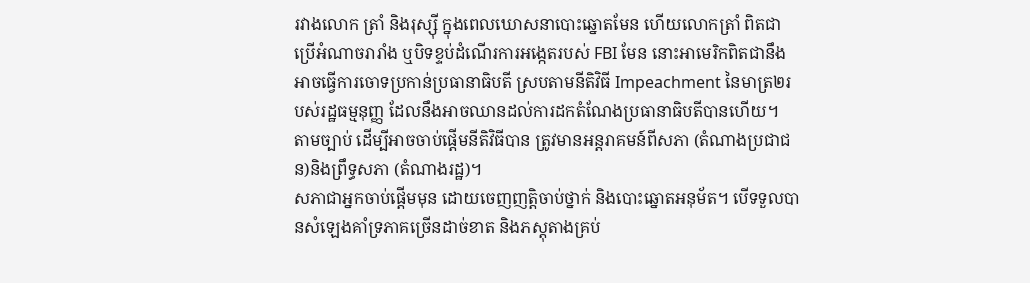រវាងលោក ត្រាំ និងរុស្ស៊ី ក្នុងពេលឃោសនាបោះឆ្នោតមែន ហើយលោកត្រាំ ពិតជាប្រើអំណាចរារាំង ឬបិទខ្ទប់ដំណើរការអង្កេតរបស់ FBI មែន នោះអាមេរិកពិតជានឹងអាចធ្វើការចោទប្រកាន់ប្រធានាធិបតី ស្របតាមនីតិវិធី Impeachment នៃមាត្រ២របស់រដ្ឋធម្មនុញ្ញ ដែលនឹងអាចឈានដល់ការដកតំណែងប្រធានាធិបតីបានហើយ។
តាមច្បាប់ ដើម្បីអាចចាប់ផ្តើមនីតិវិធីបាន ត្រូវមានអន្តរាគមន៍ពីសភា (តំណាងប្រជាជន)និងព្រឹទ្ធសភា (តំណាងរដ្ឋ)។
សភាជាអ្នកចាប់ផ្តើមមុន ដោយចេញញត្តិចាប់ថ្នាក់ និងបោះឆ្នោតអនុម័ត។ បើទទួលបានសំឡេងគាំទ្រភាគច្រើនដាច់ខាត និងភស្តុតាងគ្រប់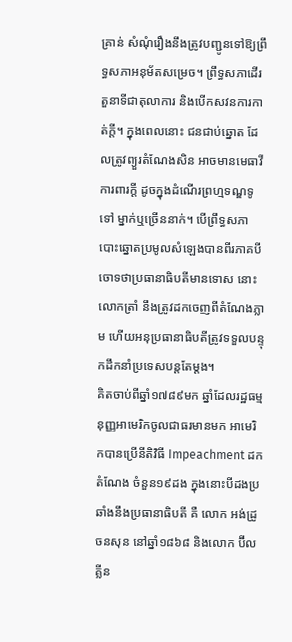គ្រាន់ សំណុំរឿងនឹងត្រូវបញ្ជូនទៅឱ្យព្រឹទ្ធសភាអនុម័តសម្រេច។ ព្រឹទ្ធសភាដើរតួនាទីជាតុលាការ និងបើកសវនការកាត់ក្តី។ ក្នុងពេលនោះ ជនជាប់ឆ្នោត ដែលត្រូវព្យួរតំណែងសិន អាចមានមេធាវីការពារក្តី ដូចក្នុងដំណើរព្រហ្មទណ្ឌទូទៅ ម្នាក់ឬច្រើននាក់។ បើព្រឹទ្ធសភាបោះឆ្នោតប្រមូលសំឡេងបានពីរភាគបី ចោទថាប្រធានាធិបតីមានទោស នោះលោកត្រាំ នឹងត្រូវដកចេញពីតំណែងភ្លាម ហើយអនុប្រធានាធិបតីត្រូវទទួលបន្ទុកដឹកនាំប្រទេសបន្តតែម្តង។
គិតចាប់ពីឆ្នាំ១៧៨៩មក ឆ្នាំដែលរដ្ឋធម្មនុញ្ញអាមេរិកចូលជាធរមានមក អាមេរិកបានប្រើនីតិវិធី Impeachment ដកតំណែង ចំនួន១៩ដង ក្នុងនោះបីដងប្រឆាំងនឹងប្រធានាធិបតី គឺ លោក អង់ដ្រូ ចនសុន នៅឆ្នាំ១៨៦៨ និងលោក ប៊ីល គ្លីន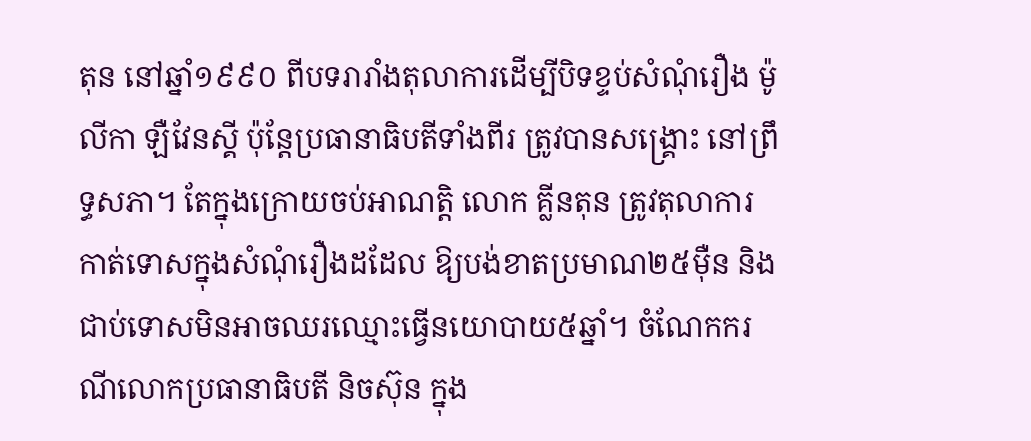តុន នៅឆ្នាំ១៩៩០ ពីបទរារាំងតុលាការដើម្បីបិទខ្ទប់សំណុំរឿង ម៉ូលីកា ឡឺវែនស្គី ប៉ុន្តែប្រធានាធិបតីទាំងពីរ ត្រូវបានសង្គ្រោះ នៅព្រឹទ្ធសភា។ តែក្នុងក្រោយចប់អាណត្តិ លោក គ្លីនតុន ត្រូវតុលាការកាត់ទោសក្នុងសំណុំរឿងដដែល ឱ្យបង់ខាតប្រមាណ២៥ម៉ឺន និងជាប់ទោសមិនអាចឈរឈ្មោះធ្វើនយោបាយ៥ឆ្នាំ។ ចំណែកករណីលោកប្រធានាធិបតី និចស៊ុន ក្នុង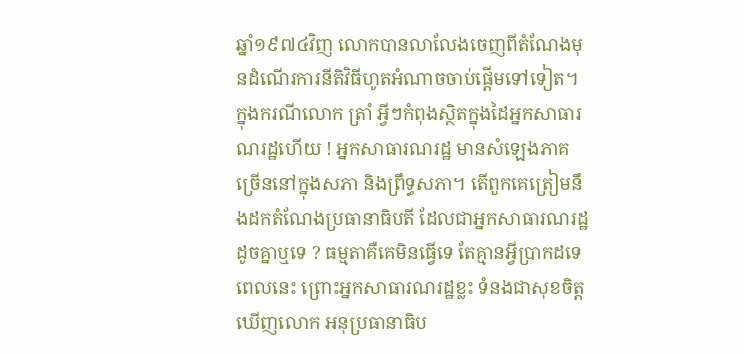ឆ្នាំ១៩៧៤វិញ លោកបានលាលែងចេញពីតំណែងមុនដំណើរការនីតិវិធីហូតអំណាចចាប់ផ្តើមទៅទៀត។
ក្នុងករណីលោក ត្រាំ អ្វីៗកំពុងស្ថិតក្នុងដៃអ្នកសាធារណរដ្ឋហើយ ! អ្នកសាធារណរដ្ឋ មានសំឡេងភាគច្រើននៅក្នុងសភា និងព្រឹទ្ធសភា។ តើពួកគេត្រៀមនឹងដកតំណែងប្រធានាធិបតី ដែលជាអ្នកសាធារណរដ្ឋដូចគ្នាឬទេ ? ធម្មតាគឺគេមិនធ្វើទេ តែគ្មានអ្វីប្រាកដទេពេលនេះ ព្រោះអ្នកសាធារណរដ្ឋខ្លះ ទំនងជាសុខចិត្តឃើញលោក អនុប្រធានាធិប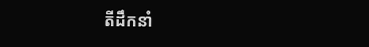តីដឹកនាំ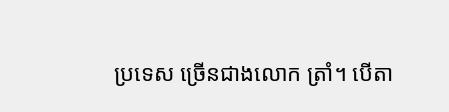ប្រទេស ច្រើនជាងលោក ត្រាំ។ បើតា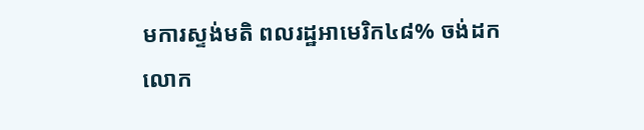មការស្ទង់មតិ ពលរដ្ឋអាមេរិក៤៨% ចង់ដកលោក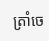ត្រាំចេ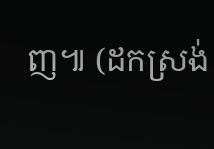ញ៕ (ដកស្រង់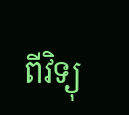ពីវិទ្យុ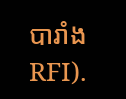បារាំង RFI).